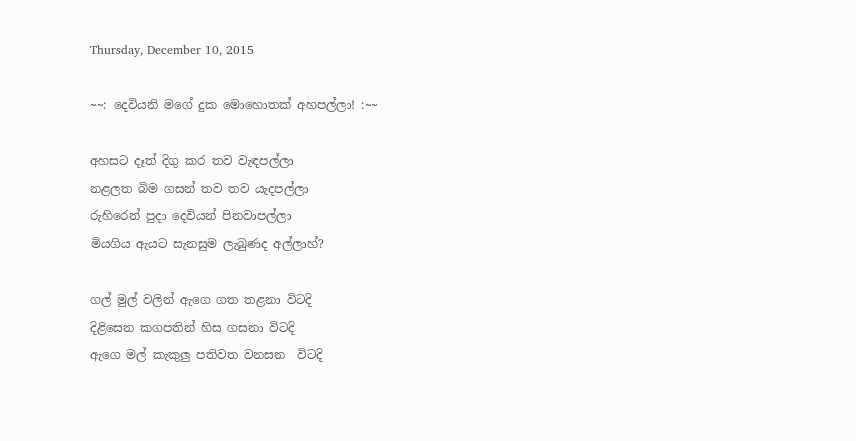Thursday, December 10, 2015

~~: දෙවියනි මගේ දුක මොහොතක් අහපල්ලා! :~~

අහසට දෑත් දිගු කර තව වැඳපල්ලා
නළලත බිම ගසන් තව තව යැදපල්ලා
රුහිරෙන් පුදා දෙවියන් පිනවාපල්ලා
මියගිය ඇයට සැනසුම ලැබුණද අල්ලාහ්?

ගල් මුල් වලින් ඇගෙ ගත තළනා විටදි
දිළිසෙන කගපතින් හිස ගසනා විටදි
ඇගෙ මල් කැකුලු පතිවත වනසන  විටදි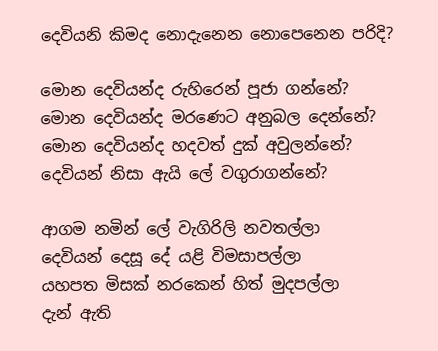දෙවියනි කිමද නොදැනෙන නොපෙනෙන පරිදි?

මොන දෙවියන්ද රුහිරෙන් පූජා ගන්නේ?
මොන දෙවියන්ද මරණෙට අනුබල දෙන්නේ?
මොන දෙවියන්ද හදවත් දුක් අවුලන්නේ?
දෙවියන් නිසා ඇයි ලේ වගුරාගන්නේ?

ආගම නමින් ලේ වැගිරිලි නවතල්ලා
දෙවියන් දෙසූ දේ යළි විමසාපල්ලා
යහපත මිසක් නරකෙන් හිත් මුදපල්ලා
දැන් ඇති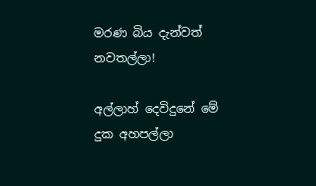මරණ බිය දැන්වත් නවතල්ලා!

අල්ලාහ් දෙවිදුනේ මේ දුක අහපල්ලා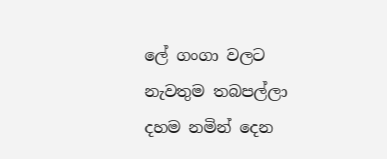ලේ ගංගා වලට නැවතුම තබපල්ලා
දහම නමින් දෙන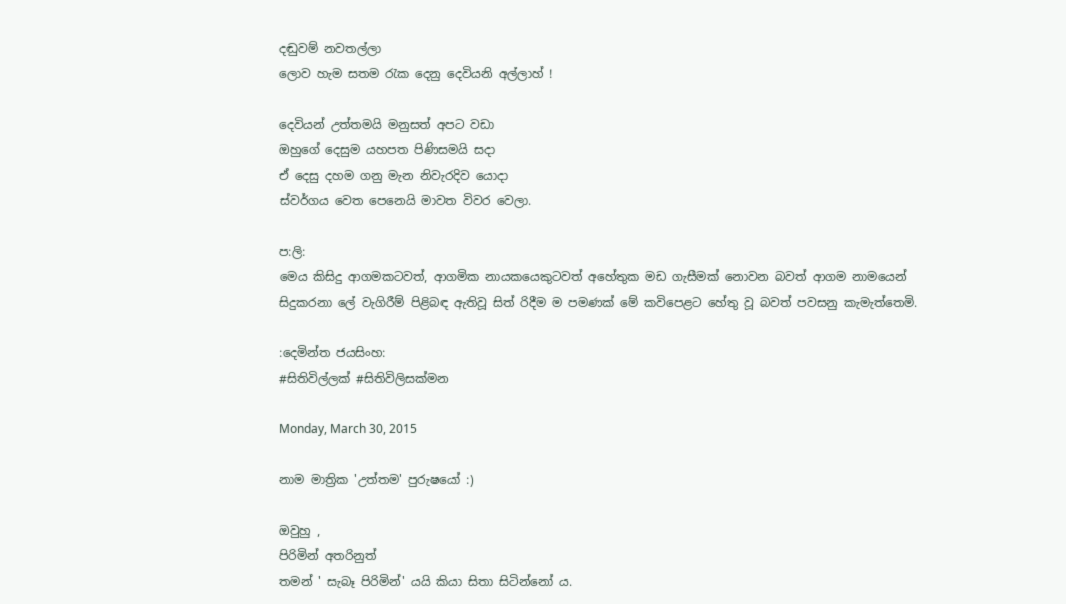දඬුවම් නවතල්ලා
ලොව හැම සතම රැක දෙනු දෙවියනි අල්ලාහ් !

දෙවියන් උත්තමයි මනුසත් අපට වඩා
ඔහුගේ දෙසුම යහපත පිණිසමයි සදා
ඒ දෙසු දහම ගනු මැන නිවැරදිව යොදා
ස්වර්ගය වෙත පෙනෙයි මාවත විවර වෙලා.

ප:ලි:
මෙය කිසිදු ආගමකටවත්, ආගමික නායකයෙකුටවත් අහේතුක මඩ ගැසීමක් නොවන බවත් ආගම නාමයෙන් සිදුකරනා ලේ වැගිරීම් පිළිබඳ ඇතිවූ සිත් රිදීම ම පමණක් මේ කවිපෙළට හේතු වූ බවත් පවසනු කැමැත්තෙමි.

:දෙමින්ත ජයසිංහ:
#සිතිවිල්ලක් #සිතිවිලිසක්මන

Monday, March 30, 2015

නාම මාත්‍රික 'උත්තම' පුරුෂයෝ :)

ඔවුහු ,
පිරිමින් අතරිනුත්
තමන් ' සැබෑ පිරිමින්' යයි කියා සිතා සිටින්නෝ ය.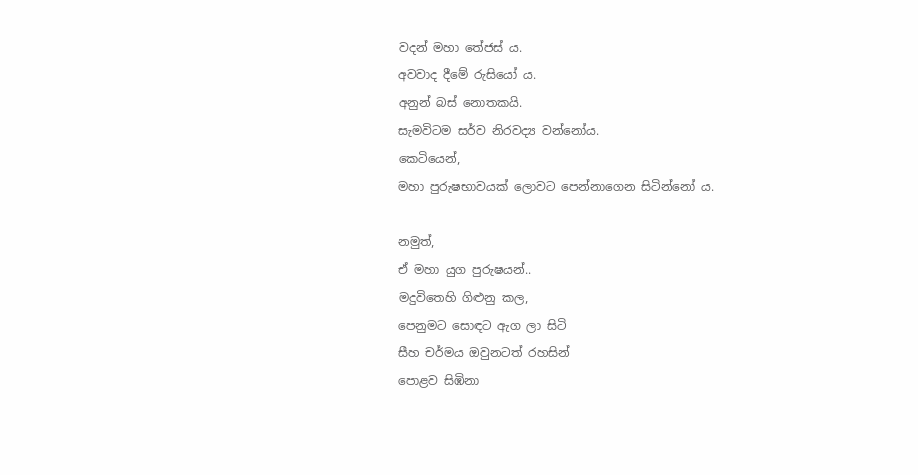වදන් මහා තේජස්‍ ය.
අවවාද දීමේ රුසියෝ ය.
අනුන් බස් නොතකයි.
සැමවිටම සර්ව නිරවද්‍ය වන්නෝය.
කෙටියෙන්,
මහා පුරුෂභාවයක් ලොවට පෙන්නාගෙන සිටින්නෝ ය.

නමුත්,
ඒ මහා යුග පුරුෂයන්..
මදුවිතෙහි ගිළුනු කල,
පෙනුමට සොඳට ඇග ලා සිටි
සීහ චර්මය ඔවුනටත් රහසින්
පොළව සිඹිනා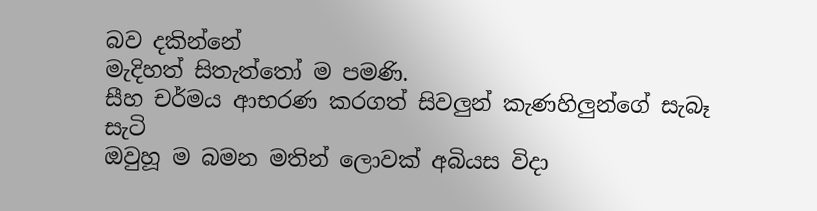බව දකින්නේ
මැදිහත් සිතැත්තෝ ම පමණි.
සීහ චර්මය ආභරණ කරගත් සිවලුන් කැණහිලුන්ගේ සැබෑ සැටි
ඔවුහූ ම බමන මතින් ලොවක් අබියස විදා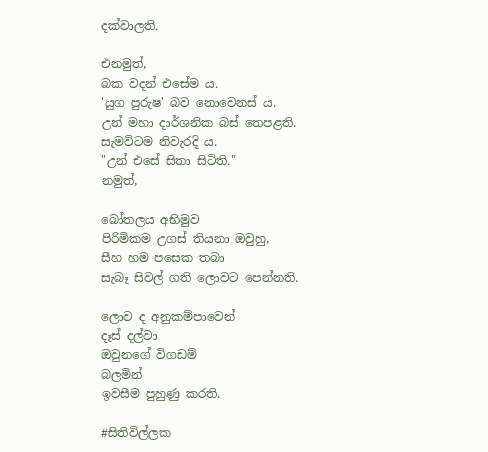දක්වාලති.

එනමුත්,
බක වදන් එසේම ය.
'යුග පුරුෂ' බව නොවෙනස් ය.
උන් මහා දාර්ශනික බස් තෙපළති.
සැමවිටම නිවැරදි ය.
"උන් එසේ සිතා සිටිති."
නමුත්,

බෝතලය අභිමුව
පිරිමිකම උගස් තියනා ඔවුහු,
සීහ හම පසෙක තබා
සැබෑ සිවල් ගති ලොවට පෙන්නති.

ලොව ද අනුකම්පාවෙන්
දෑස් දල්වා
ඔවුනගේ විගඩම්
බලමින්
ඉවසීම පුහුණු කරති.

#සිතිවිල්ලක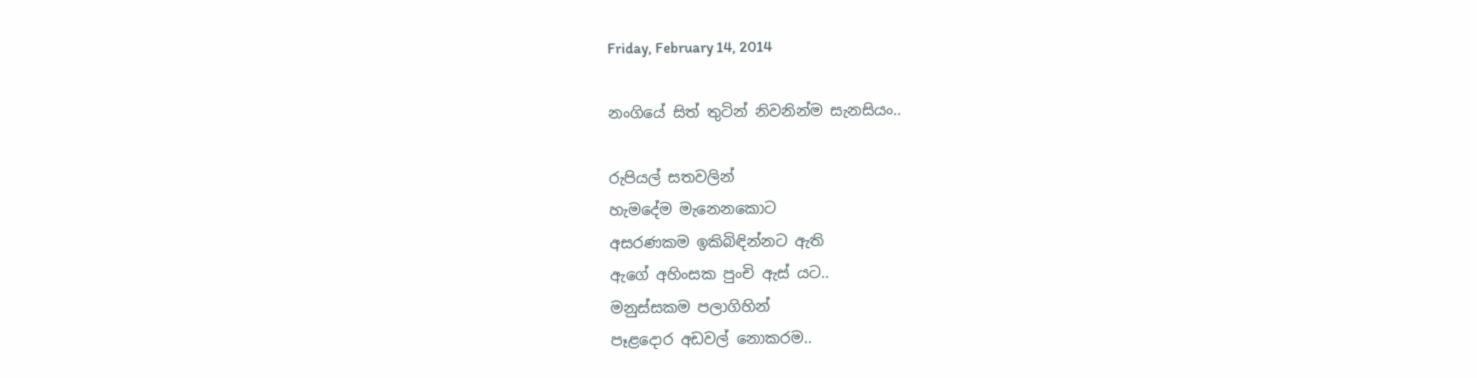Friday, February 14, 2014

නංගියේ සිත් තුටින් නිවනින්ම සැනසියං..

රුපියල් සතවලින්
හැමදේම මැනෙනකොට
අසරණකම ඉකිබිඳින්නට ඇති
ඇගේ අහිංසක පුංචි ඇස් යට..
මනුස්සකම පලාගිහින්
පෑළදොර අඩවල් නොකරම..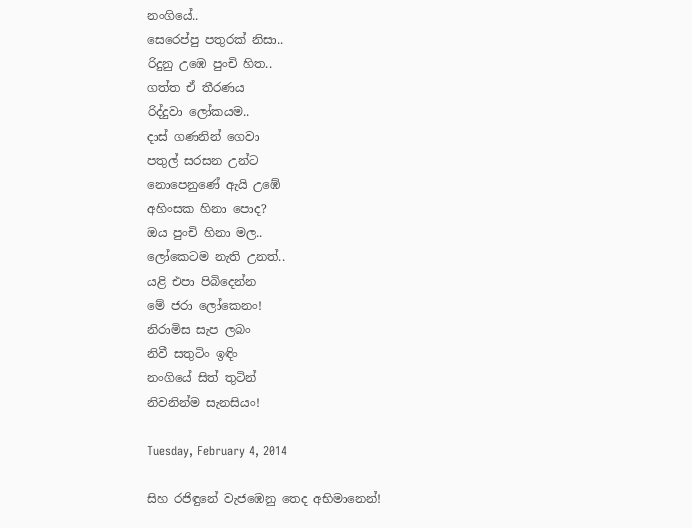නංගියේ..
සෙරෙප්පු පතුරක් නිසා..
රිදුනු උඹෙ පුංචි හිත..
ගත්ත ඒ තීරණය
රිද්දුවා ලෝකයම..
දාස් ගණනින් ගෙවා
පතුල් සරසන උන්ට
නොපෙනුණේ ඇයි උඹේ
අහිංසක හිනා පොද?
ඔය පුංචි හිනා මල..
ලෝකෙටම නැති උනත්..
යළි එපා පිබිදෙන්න
මේ ජරා ලෝකෙනං!
නිරාමිස සැප ලබං
නිවී සතුටිං ඉඳිං
නංගියේ සිත් තුටින්
නිවනින්ම සැනසියං!

Tuesday, February 4, 2014

සිහ රජිඳුනේ වැජඹෙනු තෙද අභිමානෙන්!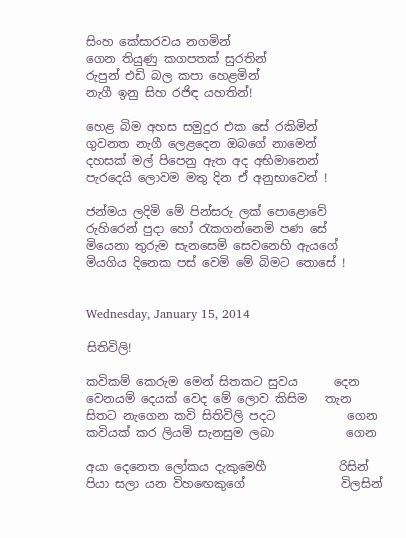සිංහ කේසාරවය නගමින්
ගෙන තියුණු කගපතක් සුරතින්
රුපුන් එඩි බල කපා හෙළමින්
නැගී ඉනු සිහ රජිඳ යහතින්!

හෙළ බිම අහස සමුදුර එක සේ රකිමින්
ගුවනත නැගී ලෙළදෙන ඔබගේ නාමෙන්
දහසක් මල් පිපෙනු ඇත අද අභිමානෙන්
පැරදෙයි ලොවම මතු දින ඒ අනුභාවෙන් !

ජන්මය ලදිමි මේ පින්සරු ලක් පොළොවේ
රුහිරෙන් පුදා හෝ රැකගන්නෙමි පණ සේ
මියෙනා තුරුම සැනසෙමි සෙවනෙහි ඇයගේ
මියගිය දිනෙක පස් වෙමි මේ බිමට තොසේ !


Wednesday, January 15, 2014

සිතිවිලි!

කවිකම් කෙරුම මෙන් සිතකට සුවය      දෙන
වෙනයම් දෙයක් වෙද මේ ලොව කිසිම   තැන
සිතට නැගෙන කවි සිතිවිලි පදට            ගෙන
කවියක් කර ලියමි සැනසුම ලබා            ගෙන

අයා දෙනෙත ලෝකය දැකුමෙහී            රිසින්
පියා සලා යන විහඟෙකුගේ                විලසින්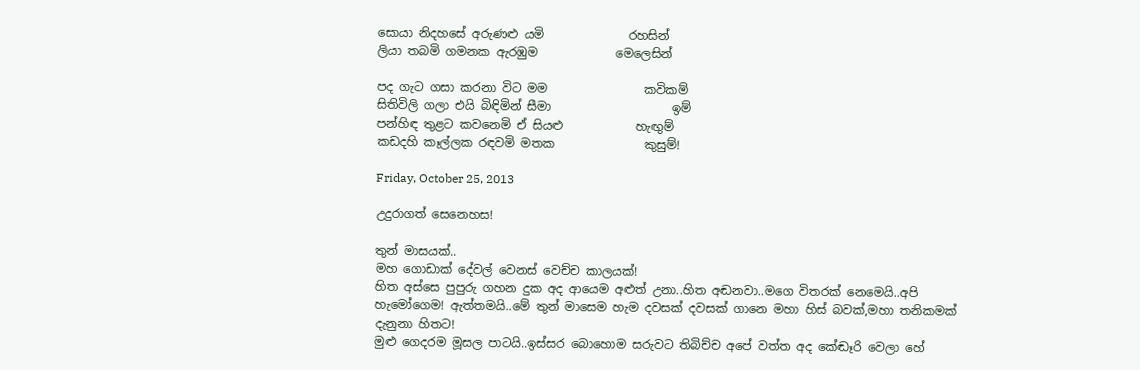සොයා නිදහසේ අරුණළු යමි              රහසින්
ලියා තබමි ගමනක ඇරඹුම             මෙලෙසින්

පද ගැට ගසා කරනා විට මම                කවිකම්
සිතිවිලි ගලා එයි බිඳිමින් සීමා                    ඉම්
පන්හිඳ තුළට කවනෙමි ඒ සියළු            හැඟුම්
කඩදහි කෑල්ලක රඳවමි මතක               කුසුම්!

Friday, October 25, 2013

උදුරාගත් සෙනෙහස!

තුන් මාසයක්..
මහ ගොඩාක් දේවල් වෙනස් වෙච්ච කාලයක්!
හිත අස්සෙ පුපුරු ගහන දුක අද ආයෙම අළුත් උනා..හිත අඬනවා..මගෙ විතරක් නෙමෙයි..අපි හැමෝගෙම! ඇත්තමයි..මේ තුන් මාසෙම හැම දවසක් දවසක් ගානෙ මහා හිස් බවක්,මහා තනිකමක් දැනුනා හිතට!
මුළු ගෙදරම මූසල පාටයි..ඉස්සර බොහොම සරුවට තිබිච්ච අපේ වත්ත අද කේඬෑරි වෙලා හේ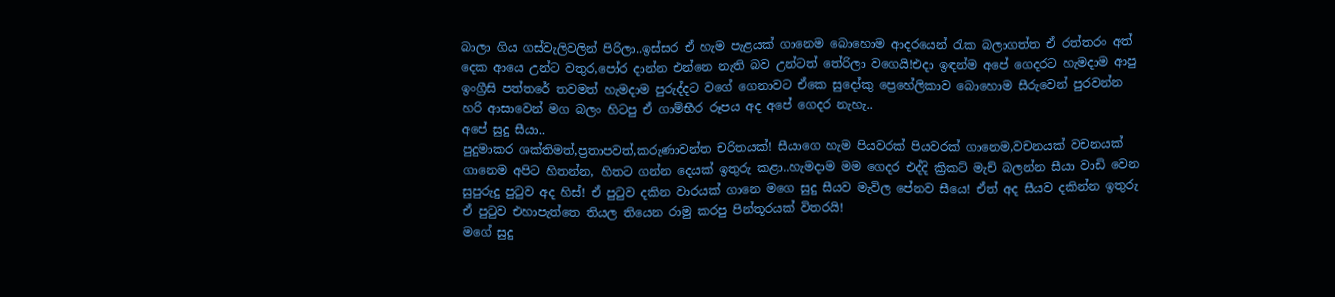බාලා ගිය ගස්වැලිවලින් පිරිලා..ඉස්සර ඒ හැම පැළයක් ගානෙම බොහොම ආදරයෙන් රැක බලාගත්ත ඒ රත්තරං අත් දෙක ආයෙ උන්ට වතුර,පෝර දාන්න එන්නෙ නැති බව උන්ටත් තේරිලා වගෙයි!එදා ඉඳන්ම අපේ ගෙදරට හැමදාම ආපු ඉංග්‍රීසි පත්තරේ තවමත් හැමදාම පුරුද්දට වගේ ගෙනාවට ඒකෙ සුදෝකු ප්‍රෙහේලිකාව බොහොම සීරුවෙන් පුරවන්න හරි ආසාවෙන් මග බලං හිටපු ඒ ගාම්භීර රූපය අද අපේ ගෙදර නැහැ..
අපේ සුදු සීයා..
පුදුමාකර ශක්තිමත්,ප්‍රතාපවත්,කරුණාවන්ත චරිතයක්! සීයාගෙ හැම පියවරක් පියවරක් ගානෙම,වචනයක් වචනයක් ගානෙම අපිට හිතන්න, හිතට ගන්න දෙයක් ඉතුරු කළා..හැමදාම මම ගෙදර එද්දි ක්‍රිකට් මැච් බලන්න සීයා වාඩි වෙන සුපුරුදු පුටුව අද හිස්! ඒ පුටුව දකින වාරයක් ගානෙ මගෙ සුදු සීයව මැවිල පේනව සීයෙ! ඒත් අද සීයව දකින්න ඉතුරු ඒ පුටුව එහාපැත්තෙ තියල තියෙන රාමු කරපු පින්තූරයක් විතරයි!
මගේ සුදු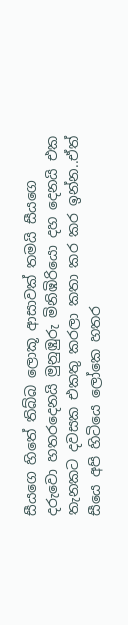සීයගෙ හිතේ තිබ්බ ලොකූ ආසාවක් තමයි සීයගෙ දරුවො හතරදෙනයි මුනුඹුරු මිනිඹිරියො දහ දෙනයි එක තැනකට දවසක එකතු කරලා කතා කර කර ඉන්න..ඒත් සීයෙ අපි හිටියෙ ලෝකෙ හතර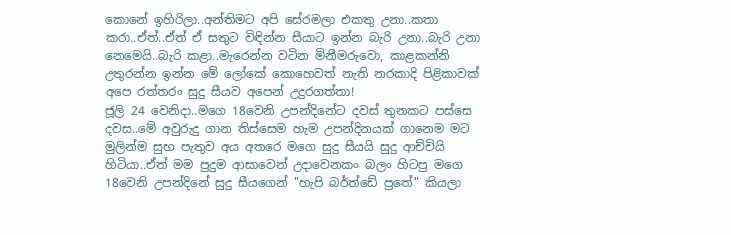කොනේ ඉහිරිලා..අන්තිමට අපි සේරමලා එකතු උනා..කතා කරා..ඒත්..ඒත් ඒ සතුට විඳින්න සීයාට ඉන්න බැරි උනා..බැරි උනා නෙමෙයි..බැරි කළා..මැරෙන්න වටින මිනීමරුවො, කාළකන්නි උතුරන්න ඉන්න මේ ලෝකේ කොහෙවත් නැති නරකාදි පිළිකාවක් අපෙ රත්තරං සුදු සීයව අපෙන් උදුරගත්තා!
ජූලි 24 වෙනිදා..මගෙ 18වෙනි උපන්දිනේට දවස් තුනකට පස්සෙ දවස..මේ අවුරුදු ගාන තිස්සෙම හැම උපන්දිනයක් ගානෙම මට මුලින්ම සුභ පැතුව අය අතරෙ මගෙ සුදු සීයයි සුදු ආච්චියි හිටියා..ඒත් මම පුදුම ආසාවෙන් උදාවෙනකං බලං හිටපු මගෙ 18වෙනි උපන්දිනේ සුදු සීයගෙන් "හැපි බර්ත්ඩේ පුතේ" කියලා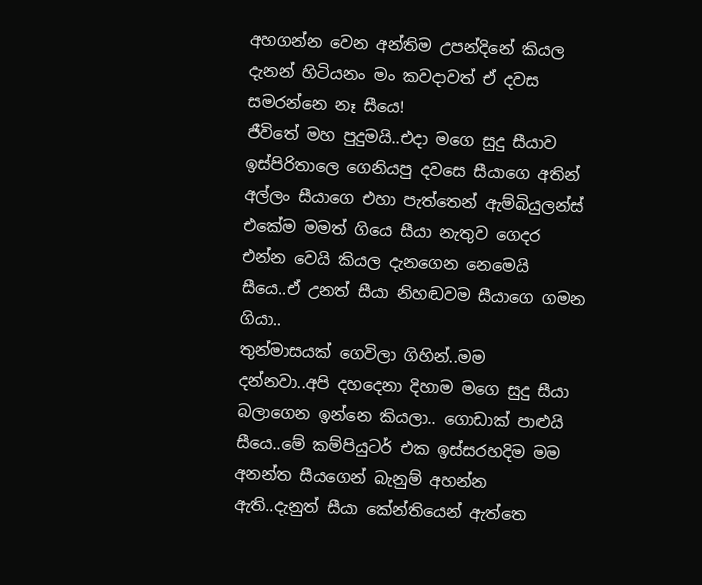අහගන්න වෙන අන්තිම උපන්දිනේ කියල දැනන් හිටියනං මං කවදාවත් ඒ දවස සමරන්නෙ නෑ සීයෙ!
ජීවිතේ මහ පුදුමයි..එදා මගෙ සුදු සීයාව ඉස්පිරිතාලෙ ගෙනියපු දවසෙ සීයාගෙ අතින් අල්ලං සීයාගෙ එහා පැත්තෙන් ඇම්බියුලන්ස් එකේම මමත් ගියෙ සීයා නැතුව ගෙදර එන්න වෙයි කියල දැනගෙන නෙමෙයි සීයෙ..ඒ උනත් සීයා නිහඬවම සීයාගෙ ගමන ගියා..
තුන්මාසයක් ගෙවිලා ගිහින්..මම දන්නවා..අපි දහදෙනා දිහාම මගෙ සුදු සීයා බලාගෙන ඉන්නෙ කියලා.. ගොඩාක් පාළුයි සීයෙ..මේ කම්පියුටර් එක ඉස්සරහදිම මම අනන්ත සීයගෙන් බැනුම් අහන්න ඇති..දැනුත් සීයා කේන්තියෙන් ඇත්තෙ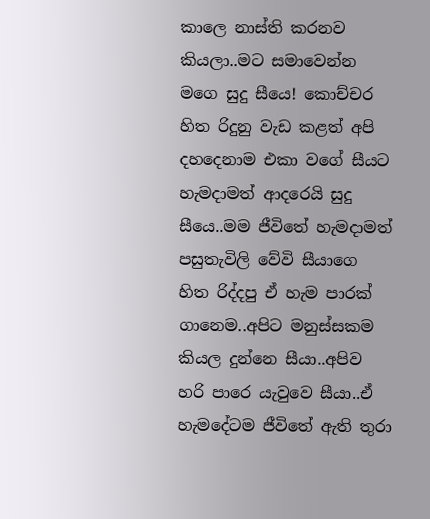කාලෙ නාස්ති කරනව කියලා..මට සමාවෙන්න මගෙ සුදු සීයෙ! කොච්චර හිත රිදුනු වැඩ කළත් අපි දහදෙනාම එකා වගේ සීයට හැමදාමත් ආදරෙයි සුදු සීයෙ..මම ජීවිතේ හැමදාමත් පසුතැවිලි වේවි සීයාගෙ හිත රිද්දපු ඒ හැම පාරක් ගානෙම..අපිට මනුස්සකම කියල දුන්නෙ සීයා..අපිව හරි පාරෙ යැවුවෙ සීයා..ඒ හැමදේටම ජීවිතේ ඇති තුරා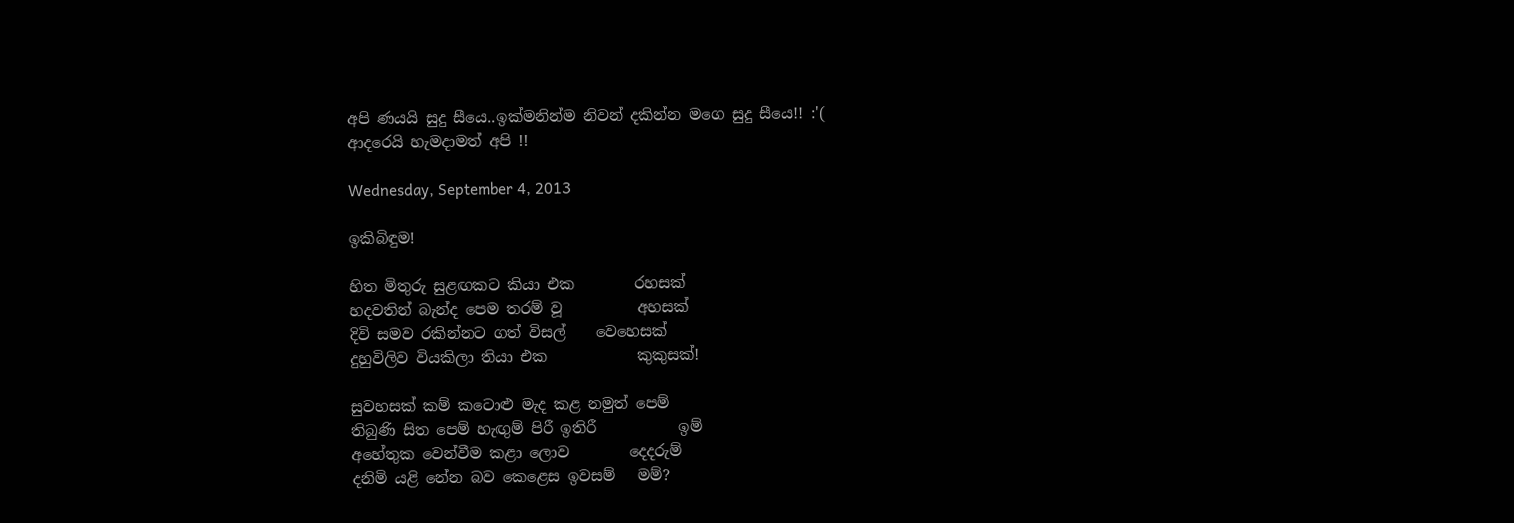අපි ණයයි සුදු සීයෙ..ඉක්මනින්ම නිවන් දකින්න මගෙ සුදු සීයෙ!! :'(
ආදරෙයි හැමදාමත් අපි !!

Wednesday, September 4, 2013

ඉකිබිඳුම!

හිත මිතුරු සුළඟකට කියා එක        රහසක්
හදවතින් බැන්ද පෙම තරම් වූ          අහසක්
දිවි සමව රකින්නට ගත් විසල්    වෙහෙසක්
දුහුවිලිව වියකිලා තියා එක            කුකුසක්!

සුවහසක් කම් කටොළු මැද කළ නමුත් පෙම්
තිබුණි සිත පෙම් හැඟුම් පිරී ඉතිරී           ඉම්
අහේතුක වෙන්වීම කළා ලොව        දෙදරුම්
දනිමි යළි නේන බව කෙළෙස ඉවසම්   මම්?